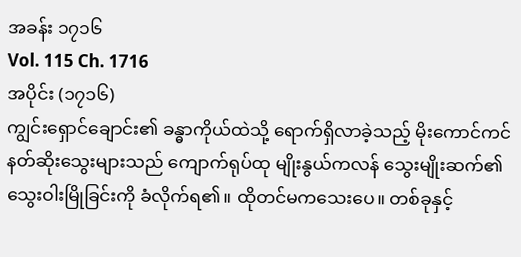အခန်း ၁၇၁၆
Vol. 115 Ch. 1716
အပိုင်း (၁၇၁၆)
ကျွင်းရှောင်ချောင်း၏ ခန္ဓာကိုယ်ထဲသို့ ရောက်ရှိလာခဲ့သည့် မိုးကောင်ကင်နတ်ဆိုးသွေးများသည် ကျောက်ရုပ်ထု မျိုးနွယ်ကလန် သွေးမျိုးဆက်၏ သွေးဝါးမြိုခြင်းကို ခံလိုက်ရ၏။ ထိုတင်မကသေးပေ။ တစ်ခုနှင့်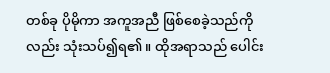တစ်ခု ပိုမိုကာ အကူအညီ ဖြစ်စေခဲ့သည်ကိုလည်း သုံးသပ်၍ရ၏။ ထိုအရာသည် ပေါင်း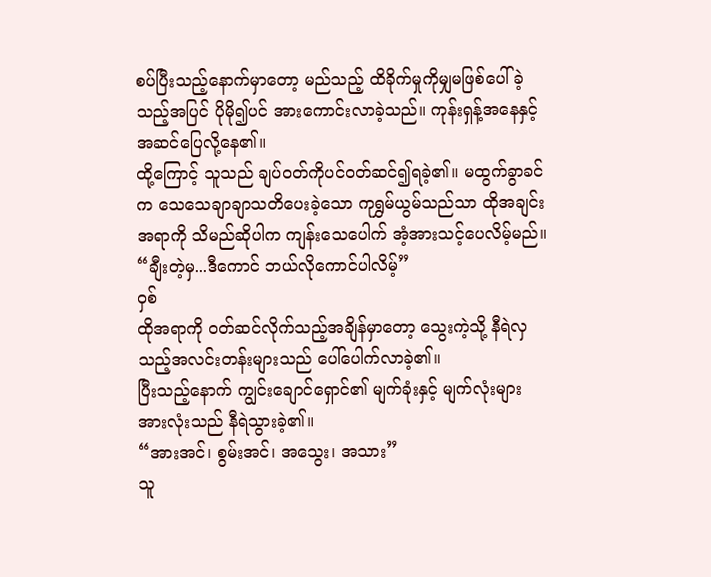စပ်ပြီးသည့်နောက်မှာတော့ မည်သည့် ထိခိုက်မှုကိုမျှမဖြစ်ပေါ်ခဲ့သည့်အပြင် ပိုမို၍ပင် အားကောင်းလာခဲ့သည်။ ကုန်းရှန့်အနေနှင့် အဆင်ပြေလို့နေ၏။
ထို့ကြောင့် သူသည် ချပ်ဝတ်ကိုပင်ဝတ်ဆင်၍ရခဲ့၏။ မထွက်ခွာခင်က သေသေချာချာသတိပေးခဲ့သော ကုရွှမ်ယွမ်သည်သာ ထိုအချင်းအရာကို သိမည်ဆိုပါက ကျန်းသေပေါက် အံ့အားသင့်ပေလိမ့်မည်။ “ချီးတဲ့မှ...ဒီကောင် ဘယ်လိုကောင်ပါလိမ့်”
ဝှစ်
ထိုအရာကို ဝတ်ဆင်လိုက်သည့်အချိန်မှာတော့ သွေးကဲ့သို့ နီရဲလှသည့်အလင်းတန်းများသည် ပေါ်ပေါက်လာခဲ့၏။
ပြီးသည့်နောက် ကျွင်းချောင်ရှောင်၏ မျက်ခုံးနှင့် မျက်လုံးများအားလုံးသည် နီရဲသွားခဲ့၏။
“အားအင်၊ စွမ်းအင်၊ အသွေး၊ အသား”
သူ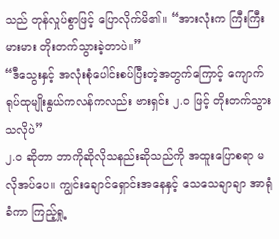သည် တုန်လှုပ်စွာဖြင့် ပြောလိုက်မိ၏။ “အားလုံးက ကြီးကြီးမားမား တိုးတက်သွားခဲ့တာပဲ။”
“ဒီသွေးနှင့် အလုံးစုံပေါင်းစပ်ပြီးတဲ့အတွက်ကြောင့် ကျောက်ရုပ်ထုမျိုးနွယ်ကလန်ကလည်း ဗားရှင်း ၂.၀ ဖြင့် တိုးတက်သွားသလိုပဲ”
၂.၀ ဆိုတာ ဘာကိုဆိုလိုသနည်းဆိုသည်ကို အထူးပြောစရာ မလိုအပ်ပေ။ ကျွင်းချောင်ရှောင်းအနေနှင့် သေသေချာချာ အာရုံခံကာ ကြည့်ရှု့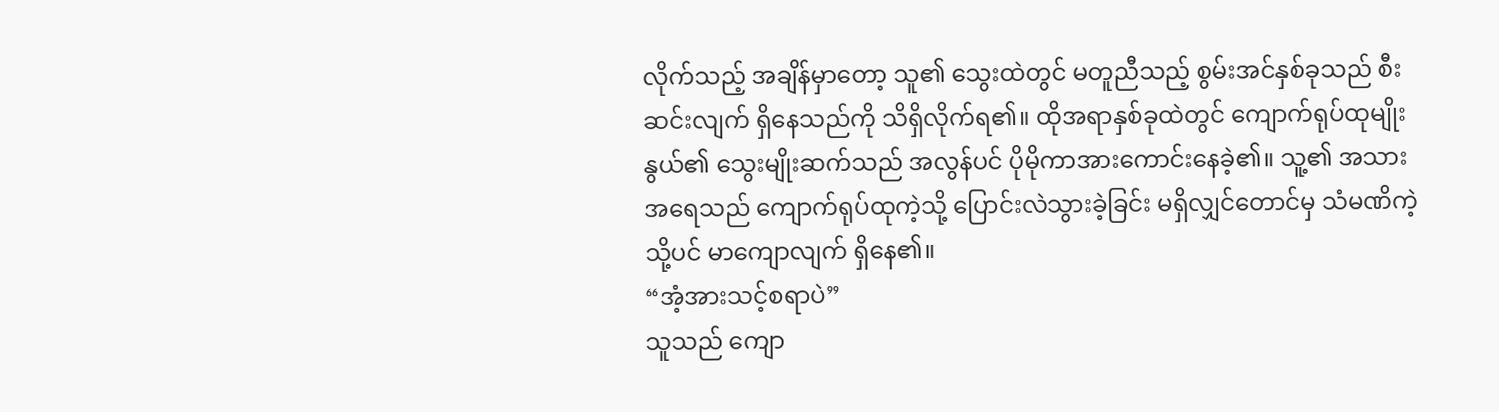လိုက်သည့် အချိန်မှာတော့ သူ၏ သွေးထဲတွင် မတူညီသည့် စွမ်းအင်နှစ်ခုသည် စီးဆင်းလျက် ရှိနေသည်ကို သိရှိလိုက်ရ၏။ ထိုအရာနှစ်ခုထဲတွင် ကျောက်ရုပ်ထုမျိုးနွယ်၏ သွေးမျိုးဆက်သည် အလွန်ပင် ပိုမိုကာအားကောင်းနေခဲ့၏။ သူ့၏ အသားအရေသည် ကျောက်ရုပ်ထုကဲ့သို့ ပြောင်းလဲသွားခဲ့ခြင်း မရှိလျှင်တောင်မှ သံမဏိကဲ့သို့ပင် မာကျောလျက် ရှိနေ၏။
“အံ့အားသင့်စရာပဲ”
သူသည် ကျော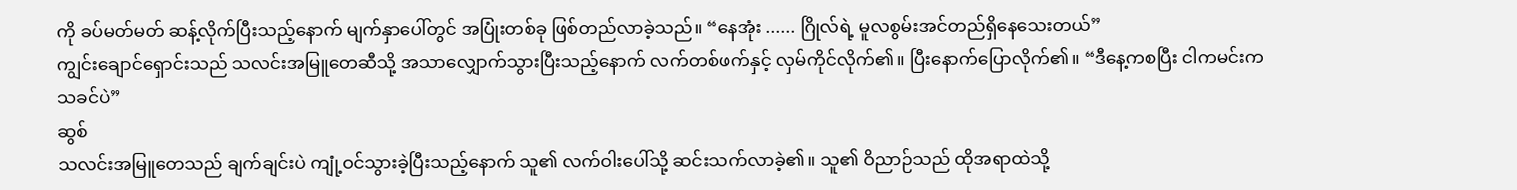ကို ခပ်မတ်မတ် ဆန့်လိုက်ပြီးသည့်နောက် မျက်နှာပေါ်တွင် အပြုံးတစ်ခု ဖြစ်တည်လာခဲ့သည်။ “နေအုံး ...... ဂြိုလ်ရဲ့ မူလစွမ်းအင်တည်ရှိနေသေးတယ်”
ကျွင်းချောင်ရှောင်းသည် သလင်းအမြူတေဆီသို့ အသာလျှောက်သွားပြီးသည့်နောက် လက်တစ်ဖက်နှင့် လှမ်ကိုင်လိုက်၏။ ပြီးနောက်ပြောလိုက်၏။ “ဒီနေ့ကစပြီး ငါကမင်းက သခင်ပဲ”
ဆွစ်
သလင်းအမြူတေသည် ချက်ချင်းပဲ ကျုံ့ဝင်သွားခဲ့ပြီးသည့်နောက် သူ၏ လက်ဝါးပေါ်သို့ ဆင်းသက်လာခဲ့၏။ သူ၏ ဝိညာဉ်သည် ထိုအရာထဲသို့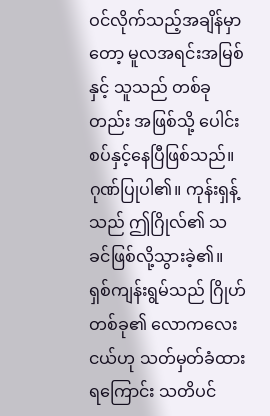ဝင်လိုက်သည့်အချိန်မှာတော့ မူလအရင်းအမြစ်နှင့် သူသည် တစ်ခုတည်း အဖြစ်သို့ ပေါင်းစပ်နှင့်နေပြီဖြစ်သည်။
ဂုဏ်ပြုပါ၏။ ကုန်းရှန့်သည် ဤဂြိုလ်၏ သခင်ဖြစ်လို့သွားခဲ့၏။ ရှစ်ကျန်းရွမ်သည် ဂြိုဟ်တစ်ခု၏ လောကလေးငယ်ဟု သတ်မှတ်ခံထားရကြောင်း သတိပင်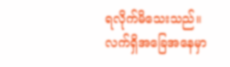ရလိုက်မိသေးသည်။ လက်ရှိအခြေအနေမှာ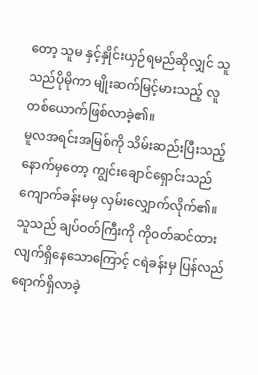တော့ သူမ နှင့်နှိုင်းယှဉ်ရမည်ဆိုလျှင် သူသည်ပိုမိုကာ မျိုးဆက်မြင့်မားသည့် လူတစ်ယောက်ဖြစ်လာခဲ့၏။
မူလအရင်းအမြစ်ကို သိမ်းဆည်းပြီးသည့်နောက်မှတော့ ကျွင်းချောင်ရှောင်းသည် ကျောက်ခန်းမမှ လှမ်းလျှောက်လိုက်၏။ သူသည် ချပ်ဝတ်ကြီးကို ကိုဝတ်ဆင်ထားလျက်ရှိနေသောကြောင့် ငရဲခန်းမှ ပြန်လည် ရောက်ရှိလာခဲ့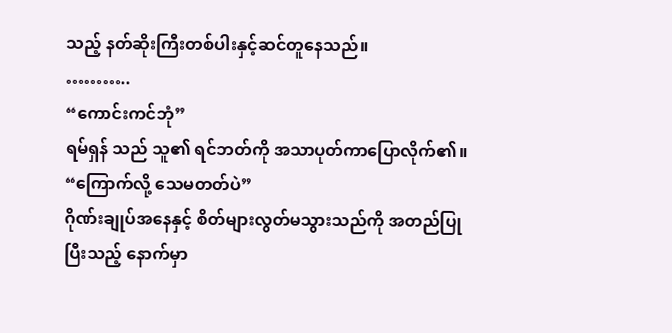သည့် နတ်ဆိုးကြီးတစ်ပါးနှင့်ဆင်တူနေသည်။
………..
“ကောင်းကင်ဘုံ”
ရမ်ရှန် သည် သူ၏ ရင်ဘတ်ကို အသာပုတ်ကာပြောလိုက်၏။ “ကြောက်လို့ သေမတတ်ပဲ”
ဂိုဏ်းချုပ်အနေနှင့် စိတ်များလွတ်မသွားသည်ကို အတည်ပြုပြီးသည့် နောက်မှာ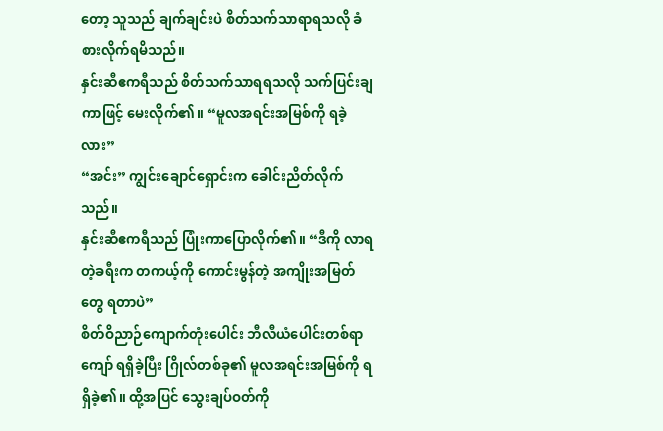တော့ သူသည် ချက်ချင်းပဲ စိတ်သက်သာရာရသလို ခံစားလိုက်ရမိသည်။
နှင်းဆီဧကရီသည် စိတ်သက်သာရရသလို သက်ပြင်းချကာဖြင့် မေးလိုက်၏။ “မူလအရင်းအမြစ်ကို ရခဲ့လား”
“အင်း” ကျွင်းချောင်ရှောင်းက ခေါင်းညိတ်လိုက်သည်။
နှင်းဆီဧကရီသည် ပြုံးကာပြောလိုက်၏။ “ဒီကို လာရတဲ့ခရီးက တကယ့်ကို ကောင်းမွန်တဲ့ အကျိုးအမြတ်တွေ ရတာပဲ”
စိတ်ဝိညာဉ်ကျောက်တုံးပေါင်း ဘီလီယံပေါင်းတစ်ရာကျော် ရရှိခဲ့ပြီး ဂြိုလ်တစ်ခု၏ မူလအရင်းအမြစ်ကို ရရှိခဲ့၏။ ထို့အပြင် သွေးချပ်ဝတ်ကို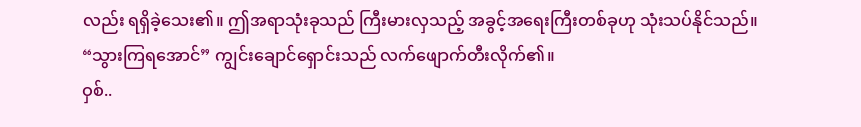လည်း ရရှိခဲ့သေး၏။ ဤအရာသုံးခုသည် ကြီးမားလှသည့် အခွင့်အရေးကြီးတစ်ခုဟု သုံးသပ်နိုင်သည်။
“သွားကြရအောင်” ကျွင်းချောင်ရှောင်းသည် လက်ဖျောက်တီးလိုက်၏။
ဝှစ်..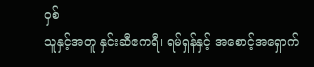ဝှစ်
သူနှင့်အတူ နှင်းဆီဧကရီ၊ ရမ်ရှန်နှင့် အစောင့်အရှောက်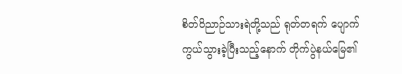စိတ်ဝိညာဉ်သားရဲတို့သည် ရုတ်တရက် ပျောက်ကွယ်သွားခဲ့ပြီးသည့်နောက် တိုက်ပွဲနယ်မြေ၏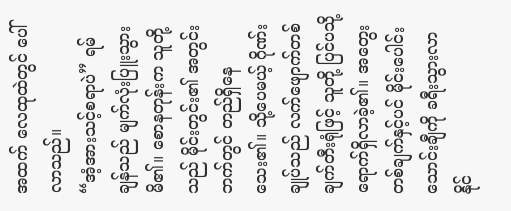အထက် လေထုထဲတွင် ပေါ်လာသည်။
“အံ့အားသင့်စရာပဲ” ရမ်ချန်သည် မျက်လုံးပြူးသွားမိ၏။ စောနတုန်းက သူတို့သည် မိုင်းတွင်း၏ အတွင်းဘက်တွင် တည်ရှိနေသေး၏။ သို့ပေမယ့် ဂိုဏ်းချုပ်သည် လက်ဖျောက်တစ်ချက်တီးရုံဖြင့် သူတို့ ပြင်ပသို့ ရောက်ရှိလာခဲ့၏။ အတွေးတစ်ချက်နှင့်ပင် မိုင်းပေါင်းသောင်းချီကို ခရီးသွားလာနိုင်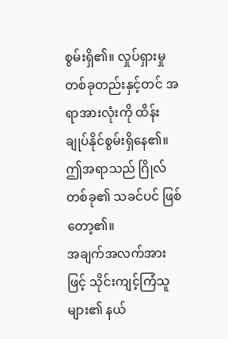စွမ်းရှိ၏။ လှုပ်ရှားမှုတစ်ခုတည်းနှင့်တင် အရာအားလုံးကို ထိန်းချုပ်နိုင်စွမ်းရှိနေ၏။ ဤအရာသည် ဂြိုလ်တစ်ခု၏ သခင်ပင် ဖြစ်တော့၏။
အချက်အလက်အားဖြင့် သိုင်းကျင့်ကြံသူများ၏ နယ်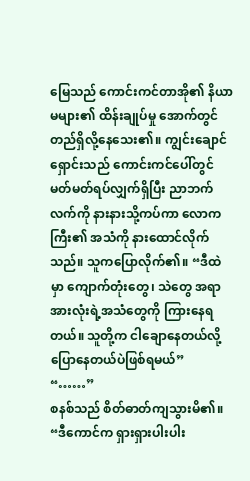မြေသည် ကောင်းကင်တာအို၏ နိယာမများ၏ ထိန်းချုပ်မှု အောက်တွင် တည်ရှိလို့နေသေး၏။ ကျွင်းချောင်ရှောင်းသည် ကောင်းကင်ပေါ်တွင် မတ်မတ်ရပ်လျှက်ရှိပြီး ညာဘက်လက်ကို နားနားသို့ကပ်ကာ လောကကြီး၏ အသံကို နားထောင်လိုက်သည်။ သူကပြောလိုက်၏။ “ဒီထဲမှာ ကျောက်တုံးတွေ၊ သဲတွေ အရာအားလုံးရဲ့အသံတွေကို ကြားနေရတယ်။ သူတို့က ငါချောနေတယ်လို့ ပြောနေတယ်ပဲဖြစ်ရမယ်”
“……”
စနစ်သည် စိတ်ဓာတ်ကျသွားမိ၏။ “ဒီကောင်က ရှားရှားပါးပါး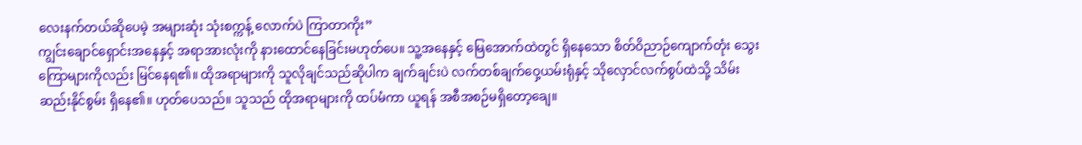လေးနက်တယ်ဆိုပေမဲ့ အများဆုံး သုံးစက္ကန့် လောက်ပဲ ကြာတာကိုး”
ကျွင်းချောင်ရှောင်းအနေနှင့် အရာအားလုံးကို နားထောင်နေခြင်းမဟုတ်ပေ။ သူ့အနေနှင့် မြေအောက်ထဲတွင် ရှိနေသော စိတ်ဝိညာဉ်ကျောက်တုံး သွေးကြောများကိုလည်း မြင်နေရ၏။ ထိုအရာများကို သူလိုချင်သည်ဆိုပါက ချက်ချင်းပဲ လက်တစ်ချက်ဝှေ့ယမ်းရုံနှင့် သိုလှောင်လက်စွပ်ထဲသို့ သိမ်းဆည်းနိုင်စွမ်း ရှိနေ၏။ ဟုတ်ပေသည်။ သူသည် ထိုအရာများကို ထပ်မံကာ ယူရန် အစီအစဉ်မရှိတော့ချေ။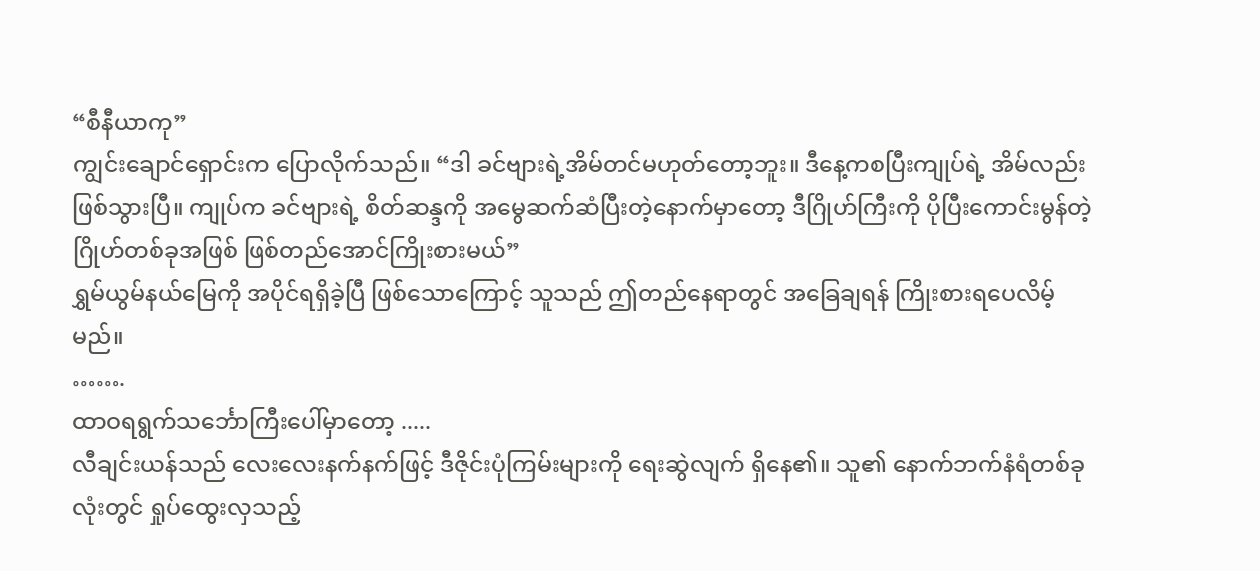“စီနီယာကု”
ကျွင်းချောင်ရှောင်းက ပြောလိုက်သည်။ “ဒါ ခင်ဗျားရဲ့အိမ်တင်မဟုတ်တော့ဘူး။ ဒီနေ့ကစပြီးကျုပ်ရဲ့ အိမ်လည်းဖြစ်သွားပြီ။ ကျုပ်က ခင်ဗျားရဲ့ စိတ်ဆန္ဒကို အမွေဆက်ဆံပြီးတဲ့နောက်မှာတော့ ဒီဂြိုဟ်ကြီးကို ပိုပြီးကောင်းမွန်တဲ့ ဂြိုဟ်တစ်ခုအဖြစ် ဖြစ်တည်အောင်ကြိုးစားမယ်”
ရွှမ်ယွမ်နယ်မြေကို အပိုင်ရရှိခဲ့ပြီ ဖြစ်သောကြောင့် သူသည် ဤတည်နေရာတွင် အခြေချရန် ကြိုးစားရပေလိမ့်မည်။
…….
ထာဝရရွက်သင်္ဘောကြီးပေါ်မှာတော့ .....
လီချင်းယန်သည် လေးလေးနက်နက်ဖြင့် ဒီဇိုင်းပုံကြမ်းများကို ရေးဆွဲလျက် ရှိနေ၏။ သူ၏ နောက်ဘက်နံရံတစ်ခုလုံးတွင် ရှုပ်ထွေးလှသည့်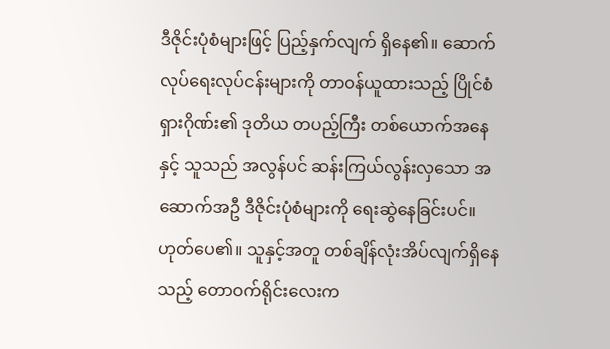ဒီဇိုင်းပုံစံများဖြင့် ပြည့်နှက်လျက် ရှိနေ၏။ ဆောက်လုပ်ရေးလုပ်ငန်းများကို တာဝန်ယူထားသည့် ပြိုင်စံရှားဂိုဏ်း၏ ဒုတိယ တပည့်ကြီး တစ်ယောက်အနေနှင့် သူသည် အလွန်ပင် ဆန်းကြယ်လွန်းလှသော အဆောက်အဦ ဒီဇိုင်းပုံစံများကို ရေးဆွဲနေခြင်းပင်။
ဟုတ်ပေ၏။ သူနှင့်အတူ တစ်ချိန်လုံးအိပ်လျက်ရှိနေသည့် တောဝက်ရိုင်းလေးက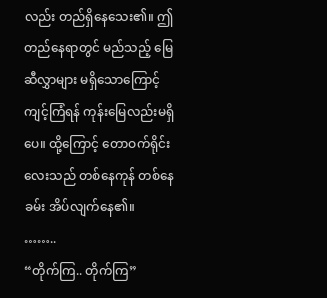လည်း တည်ရှိနေသေး၏။ ဤတည်နေရာတွင် မည်သည့် မြေဆီလွှာများ မရှိသောကြောင့် ကျင့်ကြံရန် ကုန်းမြေလည်းမရှိပေ။ ထို့ကြောင့် တောဝက်ရိုင်းလေးသည် တစ်နေကုန် တစ်နေခမ်း အိပ်လျက်နေ၏။
……..
“တိုက်ကြ.. တိုက်ကြ”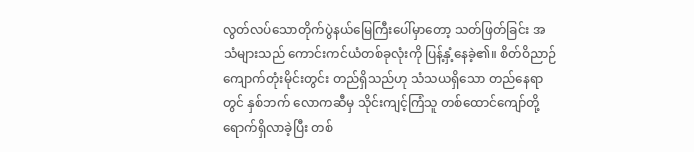လွတ်လပ်သောတိုက်ပွဲနယ်မြေကြီးပေါ်မှာတော့ သတ်ဖြတ်ခြင်း အသံများသည် ကောင်းကင်ယံတစ်ခုလုံးကို ပြန့်နှံ့နေခဲ့၏။ စိတ်ဝိညာဉ်ကျောက်တုံးမိုင်းတွင်း တည်ရှိသည်ဟု သံသယရှိသော တည်နေရာတွင် နှစ်ဘက် လောကဆီမှ သိုင်းကျင့်ကြံသူ တစ်ထောင်ကျော်တို့ ရောက်ရှိလာခဲ့ပြီး တစ်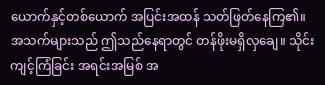ယောက်နှင့်တစ်ယောက် အပြင်းအထန် သတ်ဖြတ်နေကြ၏။ အသက်များသည် ဤသည်နေရာတွင် တန်ဖိုးမရှိလှချေ။ သိုင်းကျင့်ကြံခြင်း အရင်းအမြစ် အ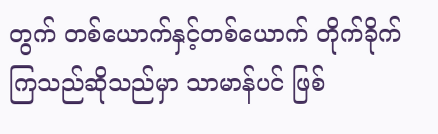တွက် တစ်ယောက်နှင့်တစ်ယောက် တိုက်ခိုက်ကြသည်ဆိုသည်မှာ သာမာန်ပင် ဖြစ်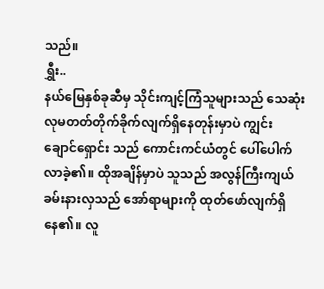သည်။
ရွှီး..
နယ်မြေနှစ်ခုဆီမှ သိုင်းကျင့်ကြံသူများသည် သေဆုံးလုမတတ်တိုက်ခိုက်လျက်ရှိနေတုန်းမှာပဲ ကျွင်းချောင်ရှောင်း သည် ကောင်းကင်ယံတွင် ပေါ်ပေါက်လာခဲ့၏။ ထိုအချိန်မှာပဲ သူသည် အလွန်ကြီးကျယ်ခမ်းနားလှသည် အော်ရာများကို ထုတ်ဖော်လျက်ရှိနေ၏။ လူ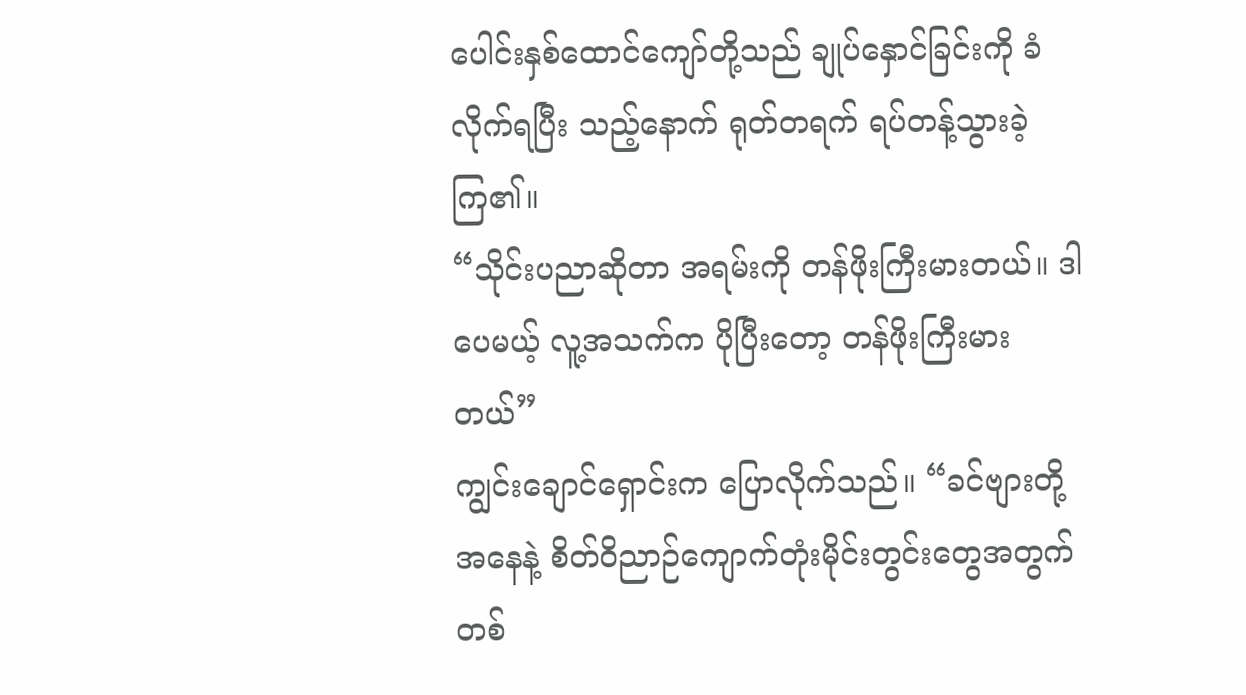ပေါင်းနှစ်ထောင်ကျော်တို့သည် ချုပ်နှောင်ခြင်းကို ခံလိုက်ရပြီး သည့်နောက် ရုတ်တရက် ရပ်တန့်သွားခဲ့ကြ၏။
“သိုင်းပညာဆိုတာ အရမ်းကို တန်ဖိုးကြီးမားတယ်။ ဒါပေမယ့် လူ့အသက်က ပိုပြီးတော့ တန်ဖိုးကြီးမားတယ်”
ကျွင်းချောင်ရှောင်းက ပြောလိုက်သည်။ “ခင်ဗျားတို့အနေနဲ့ စိတ်ဝိညာဉ်ကျောက်တုံးမိုင်းတွင်းတွေအတွက် တစ်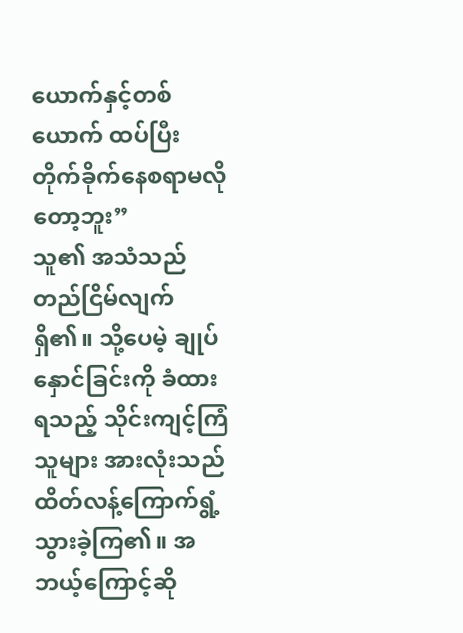ယောက်နှင့်တစ်ယောက် ထပ်ပြီး တိုက်ခိုက်နေစရာမလိုတော့ဘူး”
သူ၏ အသံသည် တည်ငြိမ်လျက်ရှိ၏။ သို့ပေမဲ့ ချုပ်နှောင်ခြင်းကို ခံထားရသည့် သိုင်းကျင့်ကြံသူများ အားလုံးသည် ထိတ်လန့်ကြောက်ရွံ့သွားခဲ့ကြ၏။ အဘယ့်ကြောင့်ဆို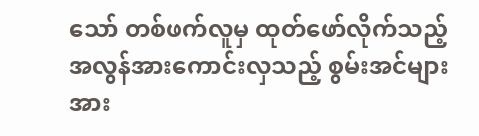သော် တစ်ဖက်လူမှ ထုတ်ဖော်လိုက်သည့် အလွန်အားကောင်းလှသည့် စွမ်းအင်များအား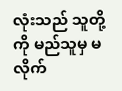လုံးသည် သူတို့ကို မည်သူမှ မလိုက်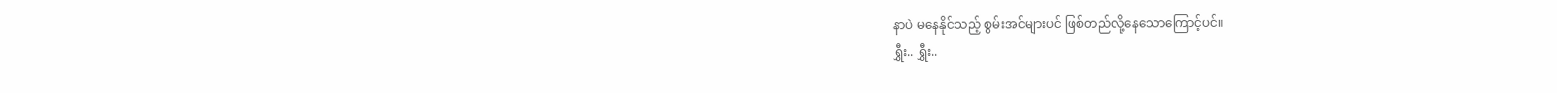နာပဲ မနေနိုင်သည့် စွမ်းအင်များပင် ဖြစ်တည်လို့နေသောကြောင့်ပင်။
ရွှီး.. ရွှီး..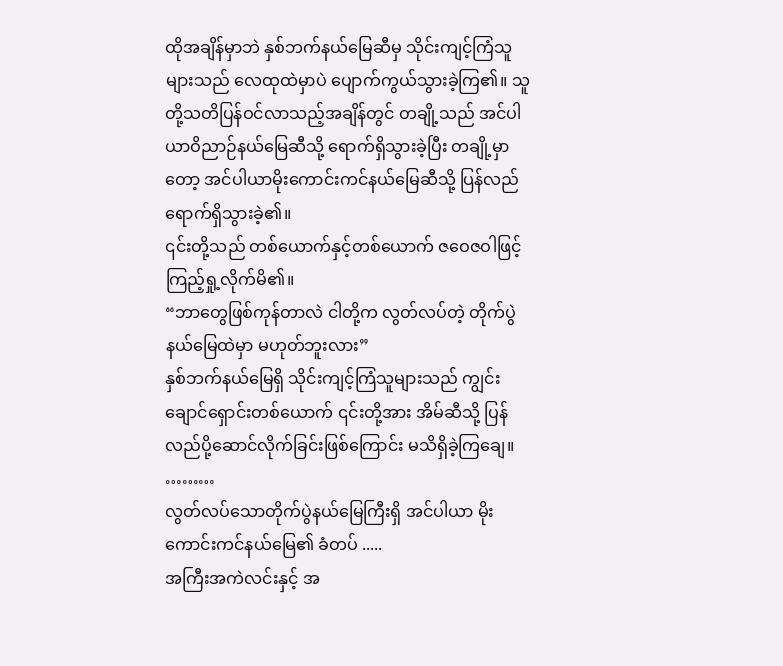ထိုအချိန်မှာဘဲ နှစ်ဘက်နယ်မြေဆီမှ သိုင်းကျင့်ကြံသူများသည် လေထုထဲမှာပဲ ပျောက်ကွယ်သွားခဲ့ကြ၏။ သူတို့သတိပြန်ဝင်လာသည့်အချိန်တွင် တချို့သည် အင်ပါယာဝိညာဉ်နယ်မြေဆီသို့ ရောက်ရှိသွားခဲ့ပြီး တချို့မှာတော့ အင်ပါယာမိုးကောင်းကင်နယ်မြေဆီသို့ ပြန်လည်ရောက်ရှိသွားခဲ့၏။
၎င်းတို့သည် တစ်ယောက်နှင့်တစ်ယောက် ဇဝေဇဝါဖြင့် ကြည့်ရှု့လိုက်မိ၏။
“ဘာတွေဖြစ်ကုန်တာလဲ ငါတို့က လွတ်လပ်တဲ့ တိုက်ပွဲနယ်မြေထဲမှာ မဟုတ်ဘူးလား”
နှစ်ဘက်နယ်မြေရှိ သိုင်းကျင့်ကြံသူများသည် ကျွင်းချောင်ရှောင်းတစ်ယောက် ၎င်းတို့အား အိမ်ဆီသို့ ပြန်လည်ပို့ဆောင်လိုက်ခြင်းဖြစ်ကြောင်း မသိရှိခဲ့ကြချေ။
………
လွတ်လပ်သောတိုက်ပွဲနယ်မြေကြီးရှိ အင်ပါယာ မိုးကောင်းကင်နယ်မြေ၏ ခံတပ် .....
အကြီးအကဲလင်းနှင့် အ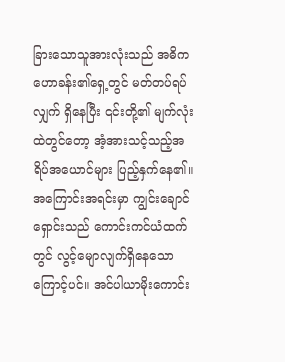ခြားသောသူအားလုံးသည် အဓိက ဟောခန်း၏ရှေ့တွင် မတ်တပ်ရပ်လျှက် ရှိနေပြီး ၎င်းတို့၏ မျက်လုံးထဲတွင်တော့ အံ့အားသင့်သည့်အရိပ်အယောင်များ ပြည့်နှက်နေ၏။
အကြောင်းအရင်းမှာ ကျွင်းချောင်ရှောင်းသည် ကောင်းကင်ယံထက်တွင် လွင့်မျောလျက်ရှိနေသောကြောင့်ပင်။ အင်ပါယာမိုးကောင်း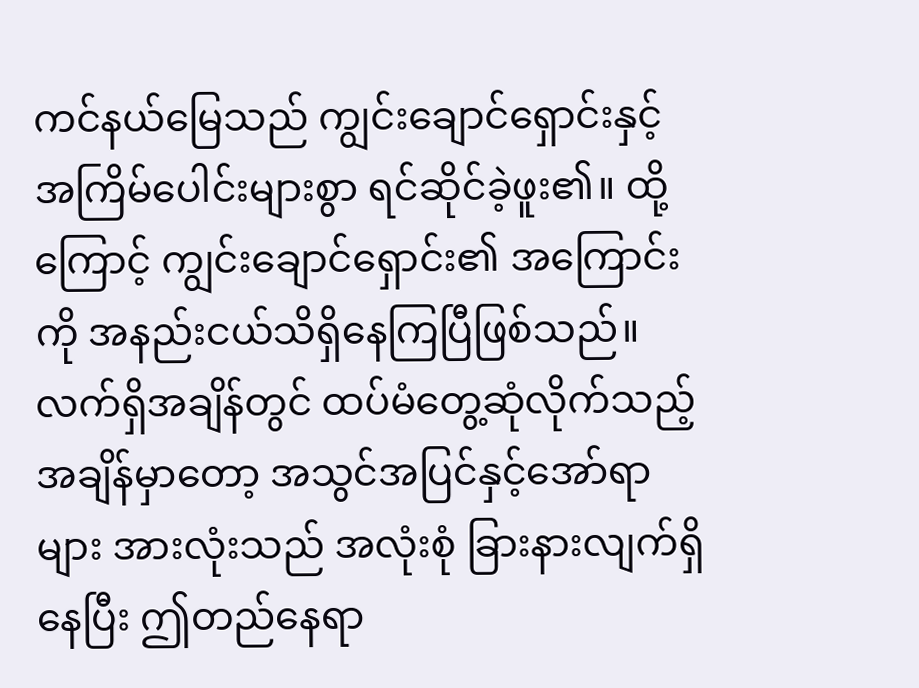ကင်နယ်မြေသည် ကျွင်းချောင်ရှောင်းနှင့် အကြိမ်ပေါင်းများစွာ ရင်ဆိုင်ခဲ့ဖူး၏။ ထို့ကြောင့် ကျွင်းချောင်ရှောင်း၏ အကြောင်းကို အနည်းငယ်သိရှိနေကြပြီဖြစ်သည်။
လက်ရှိအချိန်တွင် ထပ်မံတွေ့ဆုံလိုက်သည့်အချိန်မှာတော့ အသွင်အပြင်နှင့်အော်ရာများ အားလုံးသည် အလုံးစုံ ခြားနားလျက်ရှိနေပြီး ဤတည်နေရာ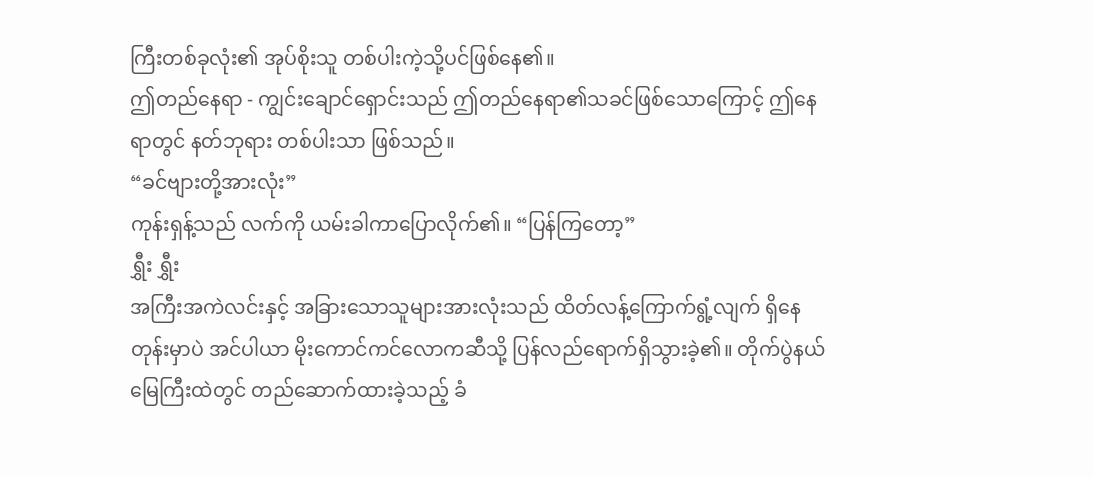ကြီးတစ်ခုလုံး၏ အုပ်စိုးသူ တစ်ပါးကဲ့သို့ပင်ဖြစ်နေ၏။
ဤတည်နေရာ - ကျွင်းချောင်ရှောင်းသည် ဤတည်နေရာ၏သခင်ဖြစ်သောကြောင့် ဤနေရာတွင် နတ်ဘုရား တစ်ပါးသာ ဖြစ်သည်။
“ခင်ဗျားတို့အားလုံး”
ကုန်းရှန့်သည် လက်ကို ယမ်းခါကာပြောလိုက်၏။ “ပြန်ကြတော့”
ရွှီး ရွှီး
အကြီးအကဲလင်းနှင့် အခြားသောသူများအားလုံးသည် ထိတ်လန့်ကြောက်ရွံ့လျက် ရှိနေတုန်းမှာပဲ အင်ပါယာ မိုးကောင်ကင်လောကဆီသို့ ပြန်လည်ရောက်ရှိသွားခဲ့၏။ တိုက်ပွဲနယ်မြေကြီးထဲတွင် တည်ဆောက်ထားခဲ့သည့် ခံ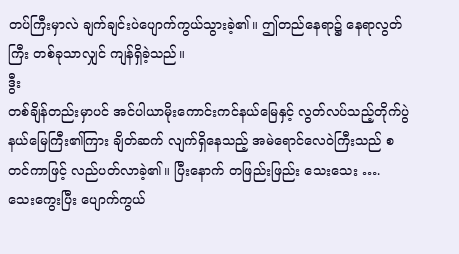တပ်ကြီးမှာလဲ ချက်ချင်းပဲပျောက်ကွယ်သွားခဲ့၏။ ဤတည်နေရာ၌ နေရာလွတ်ကြီး တစ်ခုသာလျှင် ကျန်ရှိခဲ့သည်။
ဒွီး
တစ်ချိန်တည်းမှာပင် အင်ပါယာမိုးကောင်းကင်နယ်မြေနှင့် လွတ်လပ်သည့်တိုက်ပွဲနယ်မြေကြီး၏ကြား ချိတ်ဆက် လျက်ရှိနေသည့် အမဲရောင်လေဝဲကြီးသည် စတင်ကာဖြင့် လည်ပတ်လာခဲ့၏။ ပြီးနောက် တဖြည်းဖြည်း သေးသေး …. သေးကွေးပြီး ပျောက်ကွယ်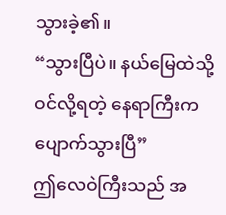သွားခဲ့၏။
“သွားပြီပဲ။ နယ်မြေထဲသို့ ဝင်လို့ရတဲ့ နေရာကြီးက ပျောက်သွားပြီ”
ဤလေဝဲကြီးသည် အ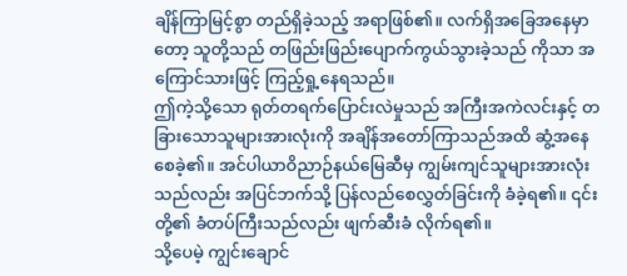ချိန်ကြာမြင့်စွာ တည်ရှိခဲ့သည့် အရာဖြစ်၏။ လက်ရှိအခြေအနေမှာတော့ သူတို့သည် တဖြည်းဖြည်းပျောက်ကွယ်သွားခဲ့သည် ကိုသာ အကြောင်သားဖြင့် ကြည့်ရှု့နေရသည်။
ဤကဲ့သို့သော ရုတ်တရက်ပြောင်းလဲမှုသည် အကြီးအကဲလင်းနှင့် တခြားသောသူများအားလုံးကို အချိန်အတော်ကြာသည်အထိ ဆွံ့အနေစေခဲ့၏။ အင်ပါယာဝိညာဉ်နယ်မြေဆီမှ ကျွမ်းကျင်သူများအားလုံး သည်လည်း အပြင်ဘက်သို့ ပြန်လည်စေလွှတ်ခြင်းကို ခံခဲ့ရ၏။ ၎င်းတို့၏ ခံတပ်ကြီးသည်လည်း ဖျက်ဆီးခံ လိုက်ရ၏။
သို့ပေမဲ့ ကျွင်းချောင်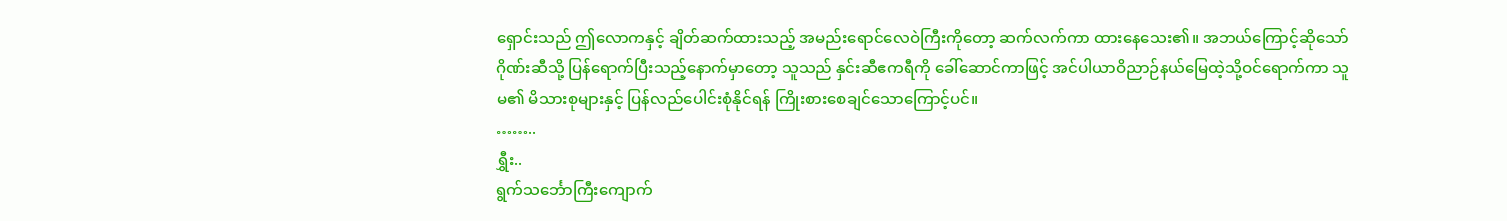ရှောင်းသည် ဤလောကနှင့် ချိတ်ဆက်ထားသည့် အမည်းရောင်လေဝဲကြီးကိုတော့ ဆက်လက်ကာ ထားနေသေး၏။ အဘယ်ကြောင့်ဆိုသော် ဂိုဏ်းဆီသို့ ပြန်ရောက်ပြီးသည့်နောက်မှာတော့ သူသည် နှင်းဆီဧကရီကို ခေါ်ဆောင်ကာဖြင့် အင်ပါယာဝိညာဉ်နယ်မြေထဲ့သို့ဝင်ရောက်ကာ သူမ၏ မိသားစုများနှင့် ပြန်လည်ပေါင်းစုံနိုင်ရန် ကြိုးစားစေချင်သောကြောင့်ပင်။
……..
ရွှီး..
ရွက်သင်္ဘောကြီးကျောက်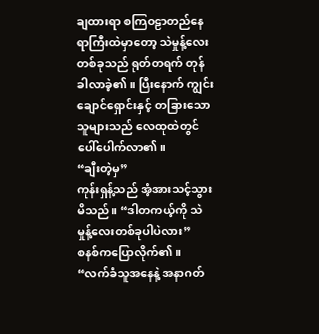ချထားရာ စကြဝဠာတည်နေရာကြီးထဲမှာတော့ သဲမှုန့်လေးတစ်ခုသည် ရုတ်တရက် တုန်ခါလာခဲ့၏။ ပြီးနောက် ကျွင်းချောင်ရှောင်းနှင့် တခြားသောသူများသည် လေထုထဲတွင် ပေါ်ပေါက်လာ၏။
“ချီးတဲ့မှ”
ကုန်းရှန့်သည် အံ့အားသင့်သွားမိသည်။ “ဒါတကယ့်ကို သဲမှုန့်လေးတစ်ခုပါပဲလား”
စနစ်ကပြောလိုက်၏။ “လက်ခံသူအနေနဲ့ အနာဂတ်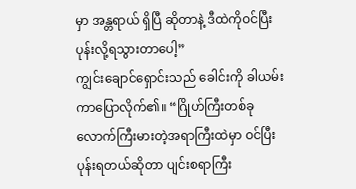မှာ အန္တရာယ် ရှိပြီ ဆိုတာနဲ့ ဒီထဲကိုဝင်ပြီးပုန်းလို့ရသွားတာပေါ့”
ကျွင်းချောင်ရှောင်းသည် ခေါင်းကို ခါယမ်းကာပြောလိုက်၏။ “ဂြိုဟ်ကြီးတစ်ခုလောက်ကြီးမားတဲ့အရာကြီးထဲမှာ ဝင်ပြီး ပုန်းရတယ်ဆိုတာ ပျင်းစရာကြီး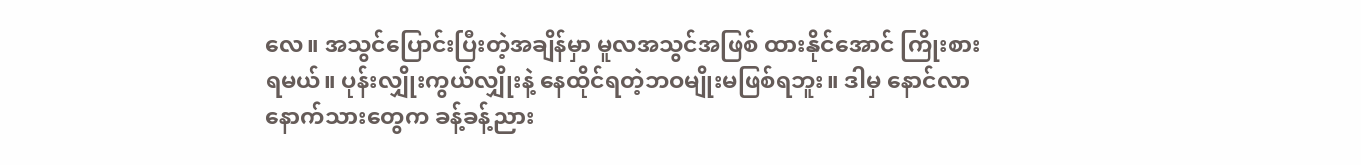လေ။ အသွင်ပြောင်းပြီးတဲ့အချိန်မှာ မူလအသွင်အဖြစ် ထားနိုင်အောင် ကြိုးစားရမယ်။ ပုန်းလျှိုးကွယ်လျှိုးနဲ့ နေထိုင်ရတဲ့ဘဝမျိုးမဖြစ်ရဘူး။ ဒါမှ နောင်လာနောက်သားတွေက ခန့်ခန့်ညား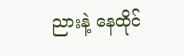ညားနဲ့ နေထိုင်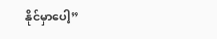နိုင်မှာပေါ့”